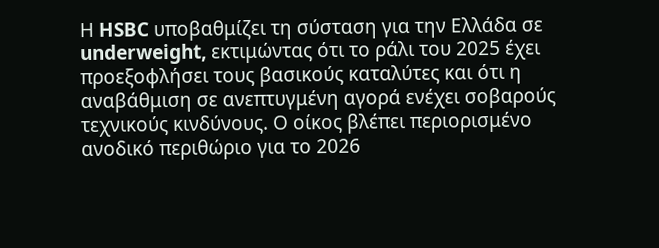Η HSBC υποβαθμίζει τη σύσταση για την Ελλάδα σε underweight, εκτιμώντας ότι το ράλι του 2025 έχει προεξοφλήσει τους βασικούς καταλύτες και ότι η αναβάθμιση σε ανεπτυγμένη αγορά ενέχει σοβαρούς τεχνικούς κινδύνους. Ο οίκος βλέπει περιορισμένο ανοδικό περιθώριο για το 2026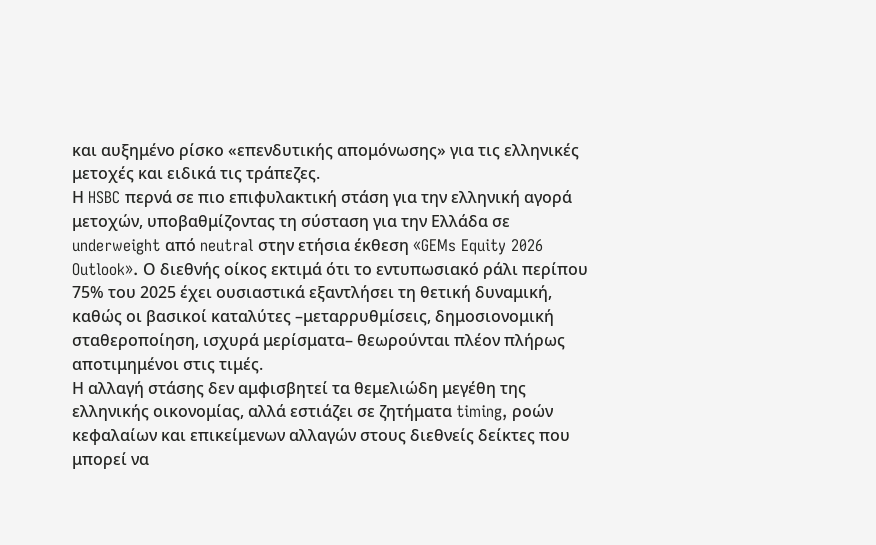και αυξημένο ρίσκο «επενδυτικής απομόνωσης» για τις ελληνικές μετοχές και ειδικά τις τράπεζες.
Η HSBC περνά σε πιο επιφυλακτική στάση για την ελληνική αγορά μετοχών, υποβαθμίζοντας τη σύσταση για την Ελλάδα σε underweight από neutral στην ετήσια έκθεση «GEMs Equity 2026 Outlook». Ο διεθνής οίκος εκτιμά ότι το εντυπωσιακό ράλι περίπου 75% του 2025 έχει ουσιαστικά εξαντλήσει τη θετική δυναμική, καθώς οι βασικοί καταλύτες –μεταρρυθμίσεις, δημοσιονομική σταθεροποίηση, ισχυρά μερίσματα– θεωρούνται πλέον πλήρως αποτιμημένοι στις τιμές.
Η αλλαγή στάσης δεν αμφισβητεί τα θεμελιώδη μεγέθη της ελληνικής οικονομίας, αλλά εστιάζει σε ζητήματα timing, ροών κεφαλαίων και επικείμενων αλλαγών στους διεθνείς δείκτες που μπορεί να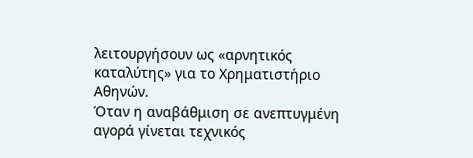λειτουργήσουν ως «αρνητικός καταλύτης» για το Χρηματιστήριο Αθηνών.
Όταν η αναβάθμιση σε ανεπτυγμένη αγορά γίνεται τεχνικός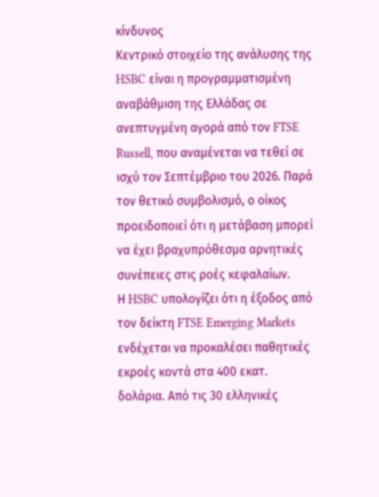κίνδυνος
Κεντρικό στοιχείο της ανάλυσης της HSBC είναι η προγραμματισμένη αναβάθμιση της Ελλάδας σε ανεπτυγμένη αγορά από τον FTSE Russell, που αναμένεται να τεθεί σε ισχύ τον Σεπτέμβριο του 2026. Παρά τον θετικό συμβολισμό, ο οίκος προειδοποιεί ότι η μετάβαση μπορεί να έχει βραχυπρόθεσμα αρνητικές συνέπειες στις ροές κεφαλαίων.
Η HSBC υπολογίζει ότι η έξοδος από τον δείκτη FTSE Emerging Markets ενδέχεται να προκαλέσει παθητικές εκροές κοντά στα 400 εκατ. δολάρια. Από τις 30 ελληνικές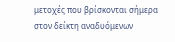μετοχές που βρίσκονται σήμερα στον δείκτη αναδυόμενων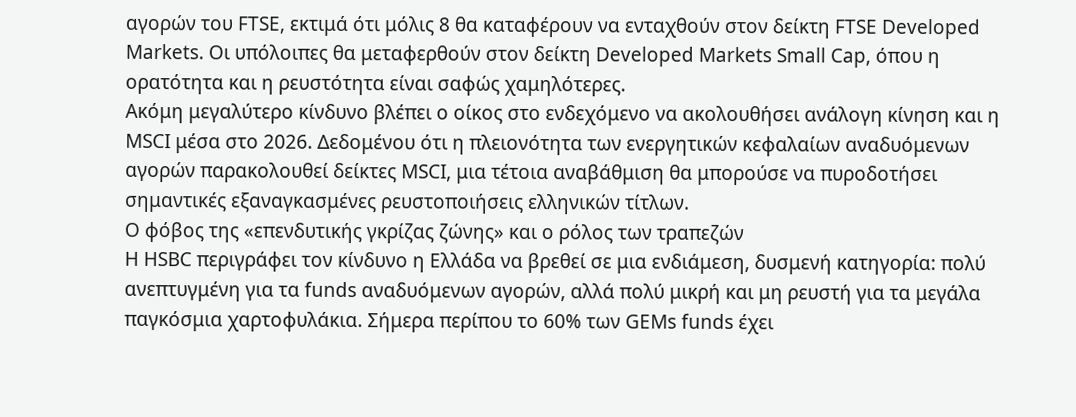αγορών του FTSE, εκτιμά ότι μόλις 8 θα καταφέρουν να ενταχθούν στον δείκτη FTSE Developed Markets. Οι υπόλοιπες θα μεταφερθούν στον δείκτη Developed Markets Small Cap, όπου η ορατότητα και η ρευστότητα είναι σαφώς χαμηλότερες.
Ακόμη μεγαλύτερο κίνδυνο βλέπει ο οίκος στο ενδεχόμενο να ακολουθήσει ανάλογη κίνηση και η MSCI μέσα στο 2026. Δεδομένου ότι η πλειονότητα των ενεργητικών κεφαλαίων αναδυόμενων αγορών παρακολουθεί δείκτες MSCI, μια τέτοια αναβάθμιση θα μπορούσε να πυροδοτήσει σημαντικές εξαναγκασμένες ρευστοποιήσεις ελληνικών τίτλων.
Ο φόβος της «επενδυτικής γκρίζας ζώνης» και ο ρόλος των τραπεζών
Η HSBC περιγράφει τον κίνδυνο η Ελλάδα να βρεθεί σε μια ενδιάμεση, δυσμενή κατηγορία: πολύ ανεπτυγμένη για τα funds αναδυόμενων αγορών, αλλά πολύ μικρή και μη ρευστή για τα μεγάλα παγκόσμια χαρτοφυλάκια. Σήμερα περίπου το 60% των GEMs funds έχει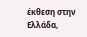έκθεση στην Ελλάδα,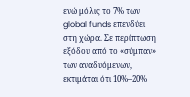ενώ μόλις το 7% των global funds επενδύει στη χώρα. Σε περίπτωση εξόδου από το «σύμπαν» των αναδυόμενων, εκτιμάται ότι 10%–20%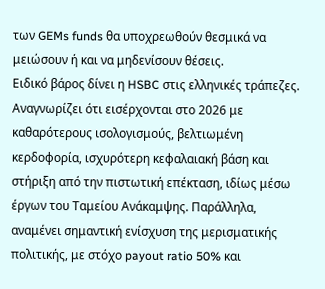των GEMs funds θα υποχρεωθούν θεσμικά να μειώσουν ή και να μηδενίσουν θέσεις.
Ειδικό βάρος δίνει η HSBC στις ελληνικές τράπεζες. Αναγνωρίζει ότι εισέρχονται στο 2026 με καθαρότερους ισολογισμούς, βελτιωμένη κερδοφορία, ισχυρότερη κεφαλαιακή βάση και στήριξη από την πιστωτική επέκταση, ιδίως μέσω έργων του Ταμείου Ανάκαμψης. Παράλληλα, αναμένει σημαντική ενίσχυση της μερισματικής πολιτικής, με στόχο payout ratio 50% και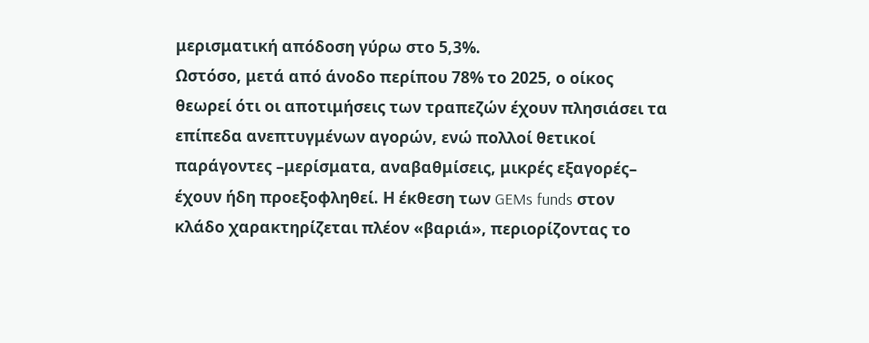μερισματική απόδοση γύρω στο 5,3%.
Ωστόσο, μετά από άνοδο περίπου 78% το 2025, ο οίκος θεωρεί ότι οι αποτιμήσεις των τραπεζών έχουν πλησιάσει τα επίπεδα ανεπτυγμένων αγορών, ενώ πολλοί θετικοί παράγοντες –μερίσματα, αναβαθμίσεις, μικρές εξαγορές– έχουν ήδη προεξοφληθεί. Η έκθεση των GEMs funds στον κλάδο χαρακτηρίζεται πλέον «βαριά», περιορίζοντας το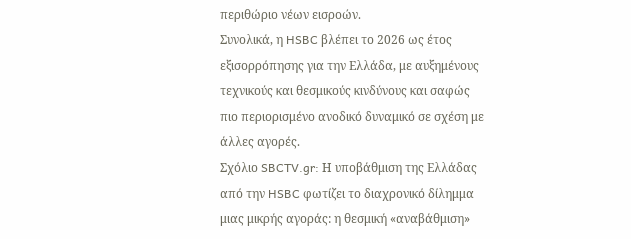περιθώριο νέων εισροών.
Συνολικά, η HSBC βλέπει το 2026 ως έτος εξισορρόπησης για την Ελλάδα, με αυξημένους τεχνικούς και θεσμικούς κινδύνους και σαφώς πιο περιορισμένο ανοδικό δυναμικό σε σχέση με άλλες αγορές.
Σχόλιο SBCTV.gr: Η υποβάθμιση της Ελλάδας από την HSBC φωτίζει το διαχρονικό δίλημμα μιας μικρής αγοράς: η θεσμική «αναβάθμιση»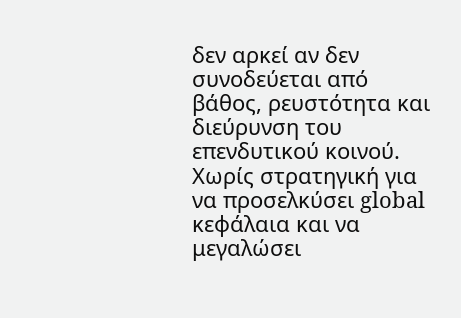δεν αρκεί αν δεν συνοδεύεται από βάθος, ρευστότητα και διεύρυνση του επενδυτικού κοινού. Χωρίς στρατηγική για να προσελκύσει global κεφάλαια και να μεγαλώσει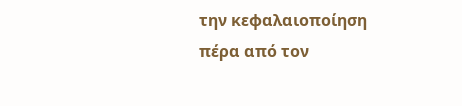την κεφαλαιοποίηση πέρα από τον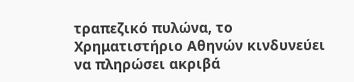τραπεζικό πυλώνα, το Χρηματιστήριο Αθηνών κινδυνεύει να πληρώσει ακριβά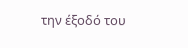την έξοδό του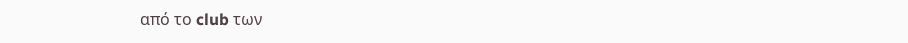από το club των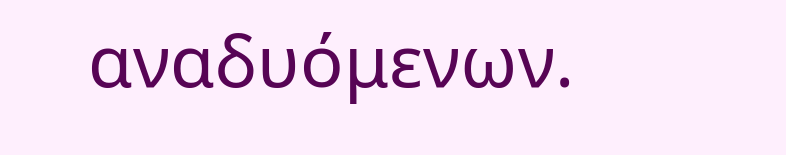αναδυόμενων.